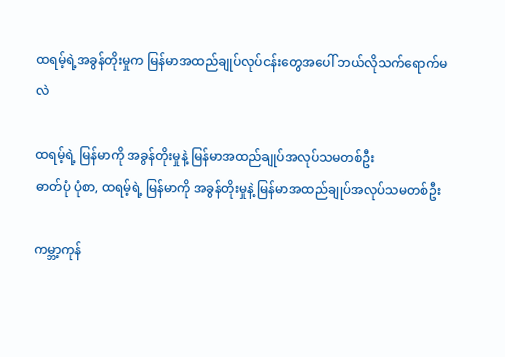ထရမ့်ရဲ့အခွန်တိုးမှုက မြန်မာအထည်ချုပ်လုပ်ငန်းတွေအပေါ် ဘယ်လိုသက်ရောက်မလဲ

ထရမ့်ရဲ့ မြန်မာကို အခွန်တိုးမှုနဲ့ မြန်မာအထည်ချုပ်အလုပ်သမတစ်ဦး
ဓာတ်ပုံ ပုံစာ, ထရမ့်ရဲ့ မြန်မာကို အခွန်တိုးမှုနဲ့ မြန်မာအထည်ချုပ်အလုပ်သမတစ်ဦး

ကမ္ဘာ့ကုန်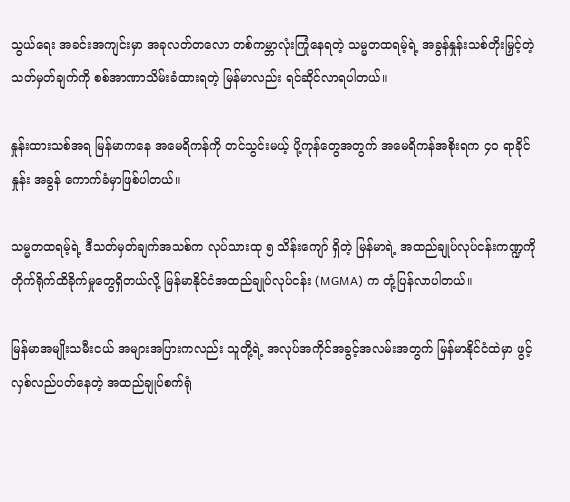သွယ်ရေး အခင်းအကျင်းမှာ အခုလတ်တလော တစ်ကမ္ဘာလုံးကြုံနေရတဲ့ သမ္မတထရမ့်ရဲ့ အခွန်နှုန်းသစ်တိုးမြှင့်တဲ့ သတ်မှတ်ချက်ကို စစ်အာဏာသိမ်းခံထားရတဲ့ မြန်မာလည်း ရင်ဆိုင်လာရပါတယ်။

နှုန်းထားသစ်အရ မြန်မာကနေ အမေရိကန်ကို တင်သွင်းမယ့် ပို့ကုန်တွေအတွက် အမေရိကန်အစိုးရက ၄၀ ရာခိုင်နှုန်း အခွန် ကောက်ခံမှာဖြစ်ပါတယ်။

သမ္မတထရမ့်ရဲ့ ဒီသတ်မှတ်ချက်အသစ်က လုပ်သားထု ၅ သိန်းကျော် ရှိတဲ့ မြန်မာရဲ့ အထည်ချုပ်လုပ်ငန်းကဏ္ဍကို တိုက်ရိုက်ထိခိုက်မှုတွေရှိတယ်လို့ မြန်မာနိုင်ငံအထည်ချုပ်လုပ်ငန်း (MGMA) က တုံ့ပြန်လာပါတယ်။

မြန်မာအမျိုးသမီးငယ် အများအပြားကလည်း သူတို့ရဲ့ အလုပ်အကိုင်အခွင့်အလမ်းအတွက် မြန်မာနိုင်ငံထဲမှာ ဖွင့်လှစ်လည်ပတ်နေတဲ့ အထည်ချုပ်စက်ရုံ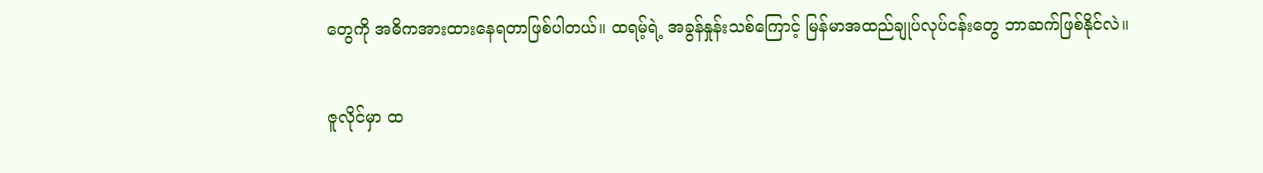တွေကို အဓိကအားထားနေရတာဖြစ်ပါတယ်။ ထရမ့်ရဲ့ အခွန်နှုန်းသစ်ကြောင့် မြန်မာအထည်ချုပ်လုပ်ငန်းတွေ ဘာဆက်ဖြစ်နိုင်လဲ။

ဇူလိုင်မှာ ထ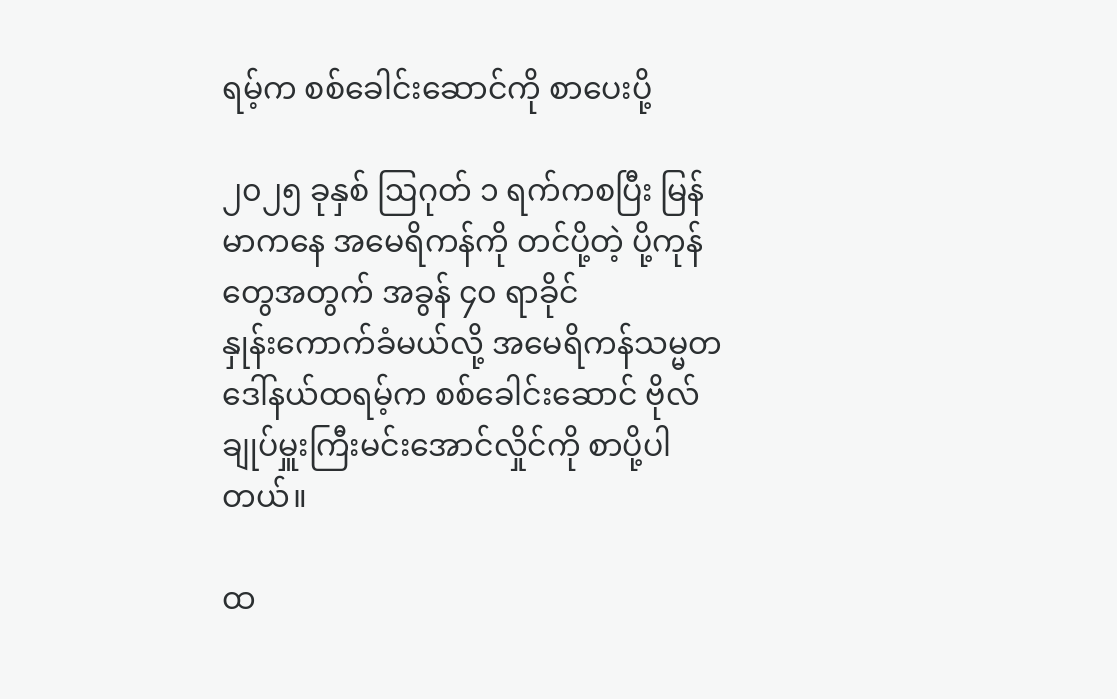ရမ့်က စစ်ခေါင်းဆောင်ကို စာပေးပို့

၂၀၂၅ ခုနှစ် ဩဂုတ် ၁ ရက်ကစပြီး မြန်မာကနေ အမေရိကန်ကို တင်ပို့တဲ့ ပို့ကုန်တွေအတွက် အခွန် ၄၀ ရာခိုင်နှုန်း‌ကောက်ခံမယ်လို့ အမေရိကန်သမ္မတ ဒေါ်နယ်ထရမ့်က စစ်ခေါင်းဆောင် ဗိုလ်ချုပ်မှူးကြီးမင်းအောင်လှိုင်ကို စာပို့ပါတယ်။

ထ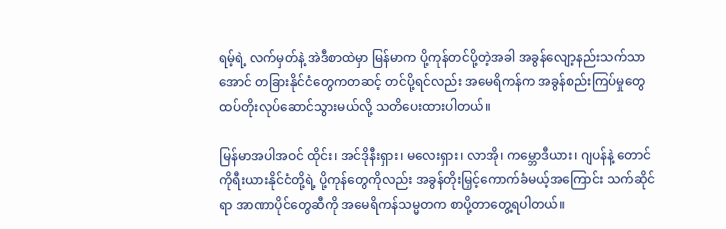ရမ့်ရဲ့ လက်မှတ်နဲ့ အဲဒီစာထဲမှာ မြန်မာက ပို့ကုန်တင်ပို့တဲ့အခါ အခွန်လျော့နည်းသက်သာအောင် တခြားနိုင်ငံတွေကတဆင့် တင်ပို့ရင်လည်း အမေရိကန်က အခွန်စည်းကြပ်မှုတွေ ထပ်တိုးလုပ်ဆောင်သွားမယ်လို့ သတိပေးထားပါတယ်။

မြန်မာအပါအဝင် ထိုင်း၊ အင်ဒိုနီးရှား၊ မလေးရှား၊ လာအို၊ ကမ္ဘောဒီယား၊ ဂျပန်နဲ့ တောင်ကိုရီးယားနိုင်ငံတို့ရဲ့ ပို့ကုန်တွေကိုလည်း အခွန်တိုးမြှင့်ကောက်ခံမယ့်အ‌ကြောင်း သက်ဆိုင်ရာ အာဏာပိုင်တွေဆီကို အမေရိကန်သမ္မတက စာပို့တာတွေ့ရပါတယ်။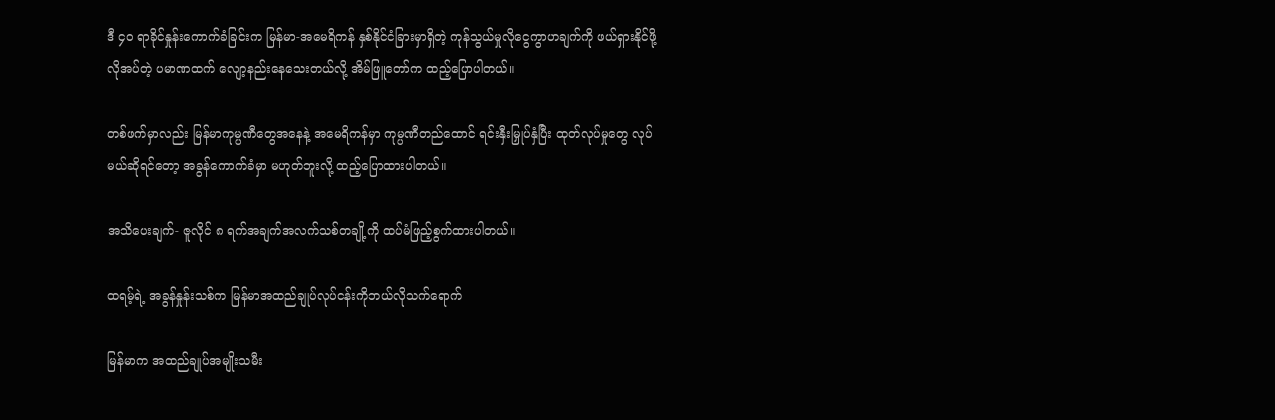ဒီ ၄၀ ရာခိုင်နှုန်းကောက်ခံခြင်းက မြန်မာ-အမေရိကန် နှစ်နိုင်ငံခြားမှာရှိတဲ့ ကုန်သွယ်မှုလိုငွေကွာဟချက်ကို ဖယ်ရှားနိုင်ဖို့ လိုအပ်တဲ့ ပမာဏထက် လျော့နည်းနေသေးတယ်လို့ အိမ်ဖြူတော်က ထည့်ပြောပါတယ်။

တစ်ဖက်မှာလည်း မြန်မာကုမ္ပဏီတွေအနေနဲ့ အမေရိကန်မှာ ကုမ္ပဏီတည်ထောင် ရင်းနှီးမြှုပ်နှံပြီး ထုတ်လုပ်မှုတွေ လုပ်မယ်ဆိုရင်တော့ အခွန်ကောက်ခံမှာ မဟုတ်ဘူးလို့ ထည့်ပြောထားပါတယ်။

အသိပေးချက်- ဇူလိုင် ၈ ရက်အချက်အလက်သစ်တချို့ကို ထပ်မံဖြည့်စွက်ထားပါတယ်။

ထရမ့်ရဲ့ အခွန်နှုန်းသစ်က မြန်မာအထည်ချုပ်လုပ်ငန်းကိုဘယ်လိုသက်ရောက်

မြန်မာက အထည်ချုပ်အမျိုးသမီး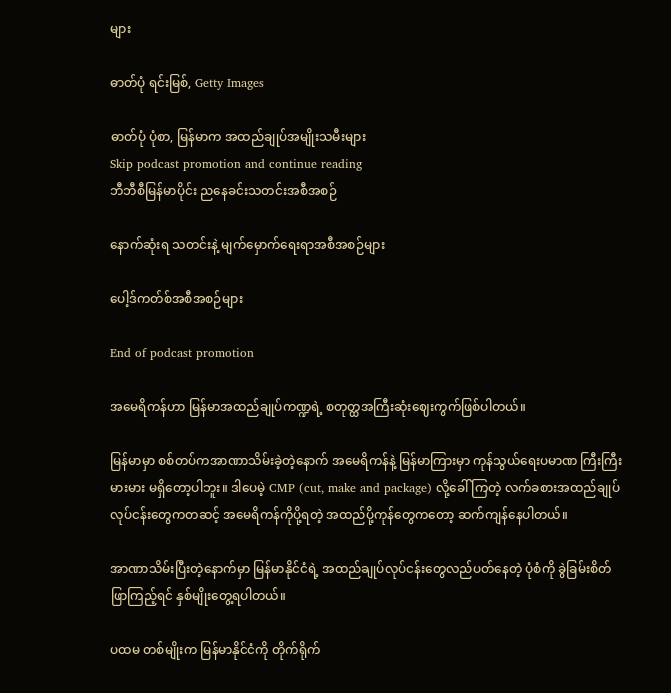များ

ဓာတ်ပုံ ရင်းမြစ်, Getty Images

ဓာတ်ပုံ ပုံစာ, မြန်မာက အထည်ချုပ်အမျိုးသမီးများ
Skip podcast promotion and continue reading
ဘီဘီစီမြန်မာပိုင်း ညနေခင်းသတင်းအစီအစဉ်

နောက်ဆုံးရ သတင်းနဲ့ မျက်မှောက်ရေးရာအစီအစဉ်များ

ပေါ့ဒ်ကတ်စ်အစီအစဉ်များ

End of podcast promotion

အမေရိကန်ဟာ မြန်မာအထည်ချုပ်ကဏ္ဍရဲ့ စတုတ္ထအကြီးဆုံးဈေးကွက်ဖြစ်ပါတယ်။

မြန်မာမှာ စစ်တပ်ကအာဏာသိမ်းခဲ့တဲ့နောက် အမေရိကန်နဲ့ မြန်မာကြားမှာ ကုန်သွယ်ရေးပမာဏ ကြီးကြီးမားမား မရှိတော့ပါဘူး။ ဒါပေမဲ့ CMP (cut, make and package) လို့ခေါ် ကြတဲ့ လက်ခစားအထည်ချုပ်လုပ်ငန်းတွေကတဆင့် အမေရိကန်ကိုပို့ရတဲ့ အထည်ပို့ကုန်တွေကတော့ ဆက်ကျန်နေပါတယ်။

အာဏာသိမ်းပြီးတဲ့နောက်မှာ မြန်မာနိုင်ငံရဲ့ အထည်ချုပ်လုပ်ငန်းတွေလည်ပတ်နေတဲ့ ပုံစံကို ခွဲခြမ်းစိတ်ဖြာကြည့်ရင် နှစ်မျိုးတွေ့ရပါတယ်။

ပထမ တစ်မျိုးက မြန်မာနိုင်ငံကို တိုက်ရိုက်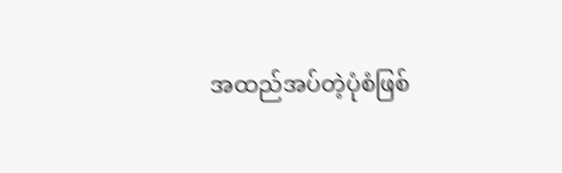အထည်အပ်တဲ့ပုံစံဖြစ်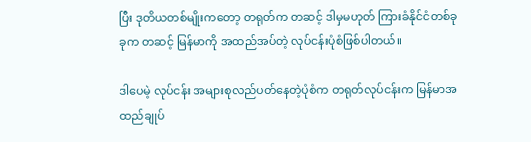ပြီး ဒုတိယတစ်မျိုးကတော့ တရုတ်က တဆင့် ဒါမှမဟုတ် ကြားခံနိုင်ငံတစ်ခုခုက တဆင့် မြန်မာကို အထည်အပ်တဲ့ လုပ်ငန်းပုံစံဖြစ်ပါတယ်။

ဒါပေမဲ့ လုပ်ငန်း အများစုလည်ပတ်နေတဲ့ပုံစံက တရုတ်လုပ်ငန်းက မြန်မာအထည်ချုပ်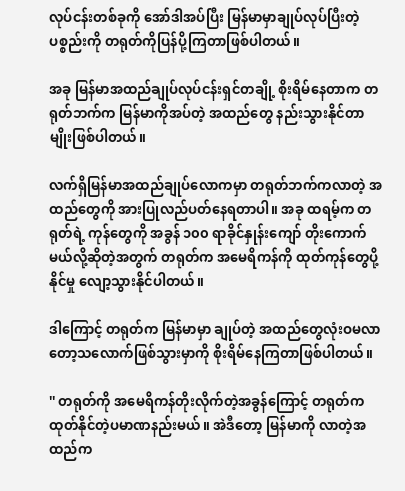လုပ်ငန်းတစ်ခုကို အော်ဒါအပ်ပြီး မြန်မာမှာချုပ်လုပ်ပြီးတဲ့ ပစ္စည်းကို တရုတ်ကိုပြန်ပို့ကြတာဖြစ်ပါတယ်။

အခု မြန်မာအထည်ချုပ်လုပ်ငန်းရှင်တချို့ စိုးရိမ်နေတာက တရုတ်ဘက်က မြန်မာကိုအပ်တဲ့ အထည်တွေ နည်းသွားနိုင်တာမျိုးဖြစ်ပါတယ်။

လက်ရှိမြန်မာအထည်ချုပ်လောကမှာ တရုတ်ဘက်ကလာတဲ့ အထည်တွေကို အားပြုလည်ပတ်နေရတာပါ။ အခု ထရမ့်က တရုတ်ရဲ့ ကုန်တွေကို အခွန် ၁၀၀ ရာခိုင်နှုန်းကျော် တိုးကောက်မယ်လို့ဆိုတဲ့အတွက် တရုတ်က အမေရိကန်ကို ထုတ်ကုန်တွေပို့နိုင်မှု လျော့သွားနိုင်ပါတယ်။

ဒါကြောင့် တရုတ်က မြန်မာမှာ ချုပ်တဲ့ အထည်တွေလုံးဝမလာတော့သလောက်ဖြစ်သွားမှာကို စိုးရိမ်နေကြတာဖြစ်ပါတယ်။

'' တရုတ်ကို အမေရိကန်တိုးလိုက်တဲ့အခွန်ကြောင့် တရုတ်က ထုတ်နိုင်တဲ့ပမာဏနည်းမယ်။ အဲဒီတော့ မြန်မာကို လာတဲ့အထည်က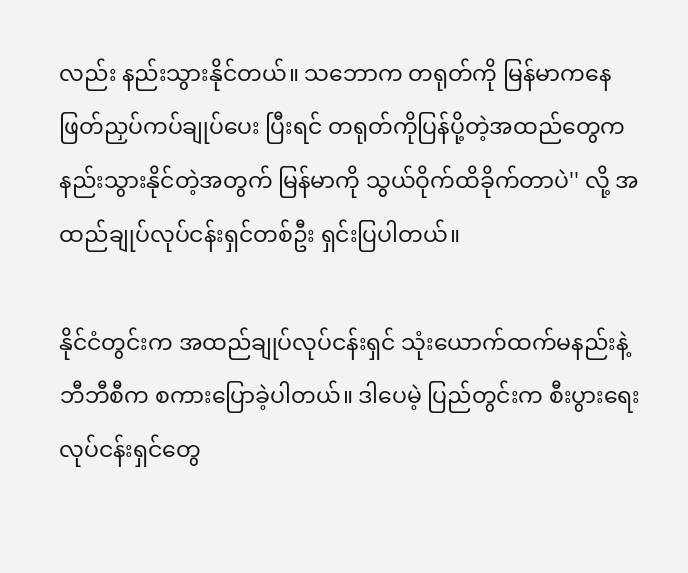လည်း နည်းသွားနိုင်တယ်။ သဘောက တရုတ်ကို မြန်မာကနေ ဖြတ်ညှပ်ကပ်ချုပ်ပေး ပြီးရင် တရုတ်ကိုပြန်ပို့တဲ့အထည်တွေက နည်းသွားနိုင်တဲ့အတွက် မြန်မာကို သွယ်ဝိုက်ထိခိုက်တာပဲ'' လို့ အထည်ချုပ်လုပ်ငန်းရှင်တစ်ဦး ရှင်းပြပါတယ်။

နိုင်ငံတွင်းက အထည်ချုပ်လုပ်ငန်းရှင် သုံးယောက်ထက်မနည်းနဲ့ ဘီဘီစီက စကားပြောခဲ့ပါတယ်။ ဒါပေမဲ့ ပြည်တွင်းက စီးပွားရေးလုပ်ငန်းရှင်တွေ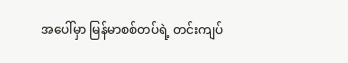အပေါ်မှာ မြန်မာစစ်တပ်ရဲ့ တင်းကျပ်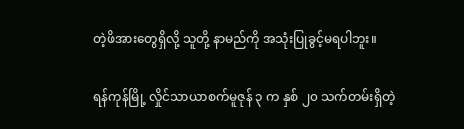တဲ့ဖိအားတွေရှိလို့ သူတို့ နာမည်ကို အသုံးပြုခွင့်မရပါဘူး။

ရန်ကုန်မြို့ လှိုင်သာယာစက်မူဇုန် ၃ က နှစ် ၂၀ သက်တမ်းရှိတဲ့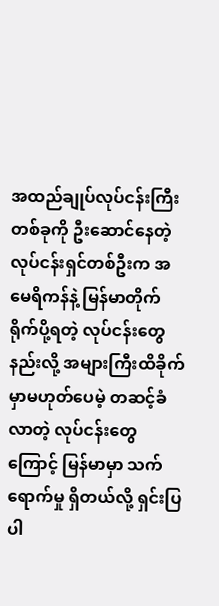အထည်ချုပ်လုပ်ငန်းကြီးတစ်ခုကို ဦးဆောင်နေတဲ့လုပ်ငန်းရှင်တစ်ဦးက အမေရိကန်နဲ့ မြန်မာတိုက်ရိုက်ပို့ရတဲ့ လုပ်ငန်းတွေနည်းလို့ အများကြီးထိခိုက်မှာမဟုတ်ပေမဲ့ တဆင့်ခံလာတဲ့ လုပ်ငန်းတွေကြောင့် မြန်မာမှာ သက်ရောက်မှု ရှိတယ်လို့ ရှင်းပြပါ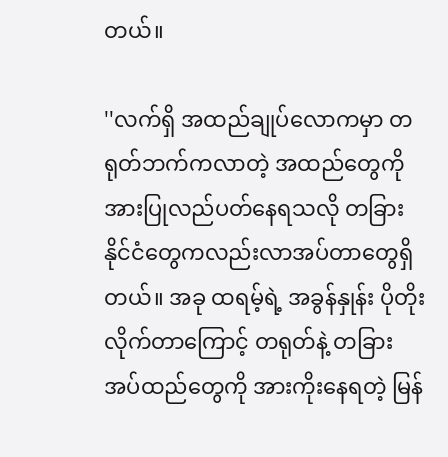တယ်။

''လက်ရှိ အထည်ချုပ်လောကမှာ တရုတ်ဘက်ကလာတဲ့ အထည်တွေကို အားပြုလည်ပတ်နေရသလို တခြားနိုင်ငံတွေကလည်းလာအပ်တာတွေရှိတယ်။ အခု ထရမ့်ရဲ့ အခွန်နှုန်း ပိုတိုးလိုက်တာကြောင့် တရုတ်နဲ့ တခြားအပ်ထည်တွေကို အားကိုးနေရတဲ့ မြန်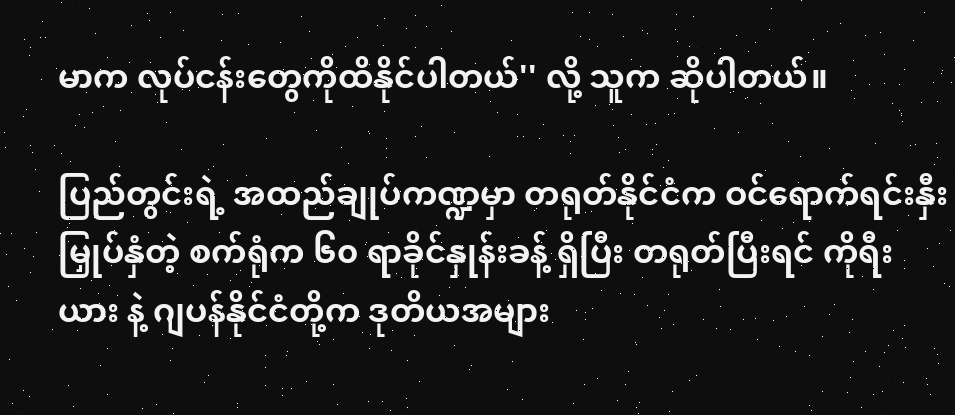မာက လုပ်ငန်းတွေကိုထိနိုင်ပါတယ်'' လို့ သူက ဆိုပါတယ်။

ပြည်တွင်းရဲ့ အထည်ချုပ်ကဏ္ဍမှာ တရုတ်နိုင်ငံက ဝင်ရောက်ရင်းနှီးမြှုပ်နှံတဲ့ စက်ရုံက ၆၀ ရာခိုင်နှုန်းခန့် ရှိပြီး တရုတ်ပြီးရင် ကိုရီးယား နဲ့ ဂျပန်နိုင်ငံတို့က ဒုတိယအများ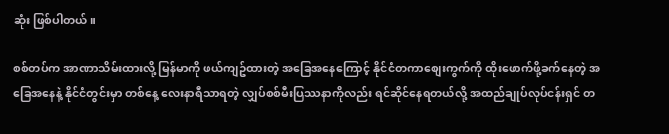ဆုံး ဖြစ်ပါတယ်။

စစ်တပ်က အာဏာသိမ်းထားလို့ မြန်မာကို ဖယ်ကျဥ်ထားတဲ့ အခြေအနေကြောင့် နိုင်ငံတကာစျေးကွက်ကို ထိုးဖောက်ဖို့ခက်နေတဲ့ အခြေအနေနဲ့ နိုင်ငံတွင်းမှာ တစ်နေ့ လေးနာရီသာရတဲ့ လျှပ်စစ်မီးပြဿနာကိုလည်း ရင်ဆိုင်နေရတယ်လို့ အထည်ချုပ်လုပ်ငန်းရှင် တ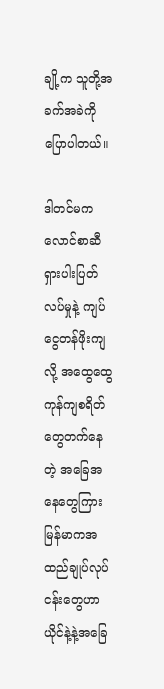ချို့က သူတို့အခက်အခဲကို ပြောပါတယ်။

ဒါတင်မက လောင်စာဆီရှားပါးပြတ်လပ်မှုနဲ့ ကျပ်ငွေတန်ဖိုးကျလို့ အထွေထွေကုန်ကျစရိတ်တွေတက်နေတဲ့ အခြေအနေတွေကြား မြန်မာကအထည်ချုပ်လုပ်ငန်းတွေဟာ ယိုင်နဲ့နဲ့အခြေ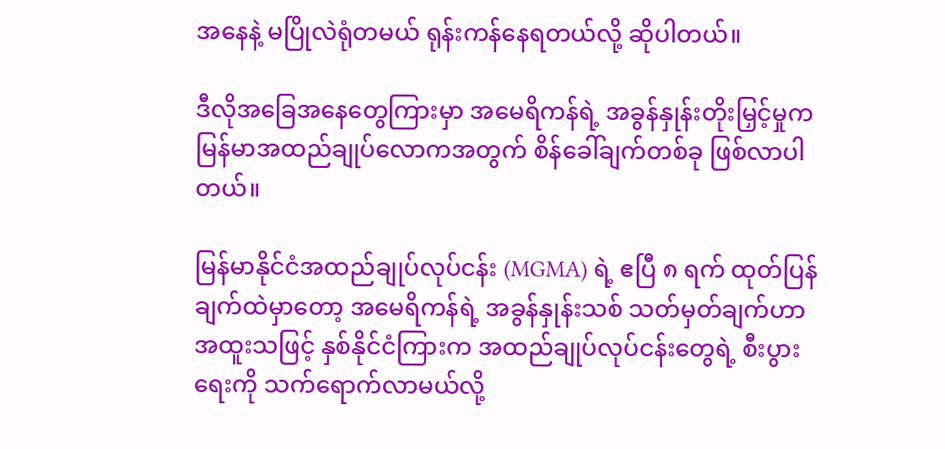အနေနဲ့ မပြိုလဲရုံတမယ် ရုန်းကန်နေရတယ်လို့ ဆိုပါတယ်။

ဒီလိုအခြေအနေတွေကြားမှာ အမေရိကန်ရဲ့ အခွန်နှုန်းတိုးမြှင့်မှုက မြန်မာအထည်ချုပ်လောကအတွက် စိန်ခေါ်ချက်တစ်ခု ဖြစ်လာပါတယ်။

မြန်မာနိုင်ငံအထည်ချုပ်လုပ်ငန်း (MGMA) ရဲ့ ဧပြီ ၈ ရက် ထုတ်ပြန်ချက်ထဲမှာတော့ အမေရိကန်ရဲ့ အခွန်နှုန်းသစ် သတ်မှတ်ချက်ဟာ အထူးသဖြင့် နှစ်နိုင်ငံကြားက အထည်ချုပ်လုပ်ငန်းတွေရဲ့ စီးပွားရေးကို သက်ရောက်လာမယ်လို့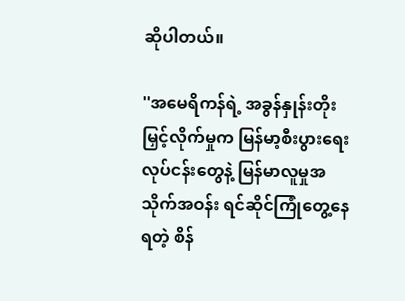ဆိုပါတယ်။

''အမေရိကန်ရဲ့ အခွန်နှုန်းတိုးမြှင့်လိုက်မှုက မြန်မာ့စီးပွားရေးလုပ်ငန်းတွေနဲ့ မြန်မာလူမှုအသိုက်အဝန်း ရင်ဆိုင်ကြုံတွေ့နေရတဲ့ စိန်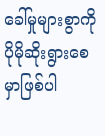ခေါ်မှုများစွာကို ပိုမိုဆိုးရွားစေမှာဖြစ်ပါ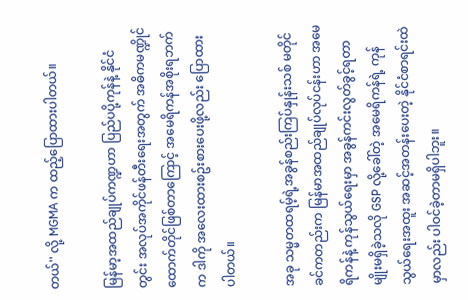တယ်'' လို့ MGMA က ထည့်ပြောထားပါတယ်။

မြန်မာ့အထည်ချုပ်ကဏ္ဍဟာ ပြည်ပပို့ကုန်နဲ့ နိုင်ငံတွင်း အလုပ်အကိုင်ဖန်တီးရေးအတွက် အဓိကမဏ္ဍိုင်ထောက်တိုင်ဖြစ်တာကြောင့် အမေရိကန်အစိုးရဘက်က ဒါကို အလေးထားစဥ်းစားပေးဖို့လည်း ပြောထားပါတယ်။

အခု သမ္မတထရမ့်ရဲ့အခွန်စည်းကြပ်နှုန်းသစ် မတိုင်ခင်ကတည်းက မြန်မာအထည်ချုပ်လုပ်ငန်းဟာ အမေရိကန်နဲ့ ကုန်သွယ်ရေးမှာ အခွန်ကင်းလွတ်ခွင့်ရတာမျိုးမရှိခဲ့သလို GSP လို့ခေါ်တဲ့ အမေရိကန်ရဲ့ ကုန်သွယ်ရေးအထူး အဆင့်အတန်းပေးတဲ့ နိုင်ငံစာရင်းထဲမှာလည်း ပါဝင်ခဲ့တာမရှိပါဘူး။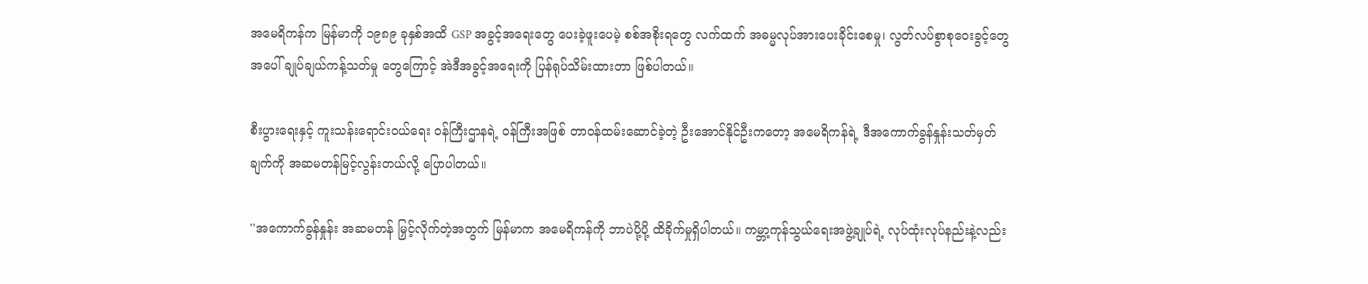အမေရိကန်က မြန်မာကို ၁၉၈၉ ခုနှစ်အထိ GSP အခွင့်အရေးတွေ ပေးခဲ့ဖူးပေမဲ့ စစ်အစိုးရတွေ လက်ထက် အဓမ္မလုပ်အားပေးခိုင်းစေမှု၊ လွတ်လပ်စွာစုဝေးခွင့်တွေအပေါ် ချုပ်ချယ်ကန့်သတ်မှု တွေကြောင့် အဲဒီအခွင့်အရေးကို ပြန်ရုပ်သိမ်းထားတာ ဖြစ်ပါတယ်။

စီးပွားရေးနှင့် ကူးသန်းရောင်းဝယ်ရေး ဝန်ကြီးဌာနရဲ့ ဝန်ကြီးအဖြစ် တာဝန်ထမ်းဆောင်ခဲ့တဲ့ ဦးအောင်နိုင်ဦးကတော့ အမေရိကန်ရဲ့ ဒီအကောက်ခွန်နှုန်းသတ်မှတ်ချက်ကို အဆမတန်မြင့်လွန်းတယ်လို့ ပြောပါတယ်။

''အကောက်ခွန်နှုန်း အဆမတန် မြှင့်လိုက်တဲ့အတွက် မြန်မာက အမေရိကန်ကို ဘာပဲပို့ပို့ ထိခိုက်မှုရှိပါတယ်။ ကမ္ဘာ့ကုန်သွယ်ရေးအဖွဲ့ချုပ်ရဲ့ လုပ်ထုံးလုပ်နည်းနဲ့လည်း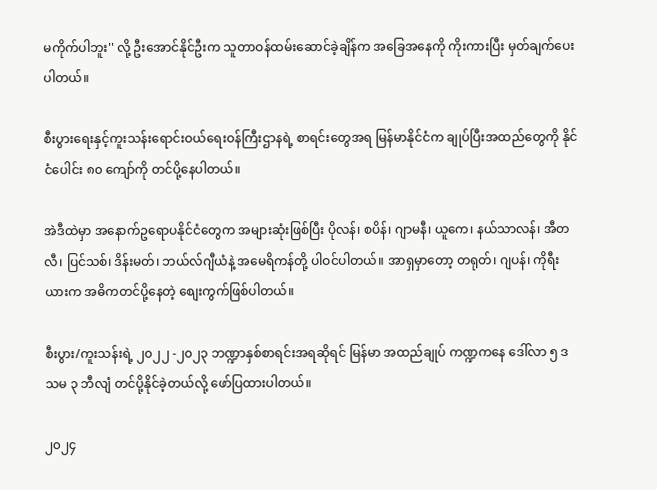မကိုက်ပါဘူး'' လို့ ဦးအောင်နိုင်ဦးက သူတာဝန်ထမ်းဆောင်ခဲ့ချိန်က အခြေအနေကို ကိုးကားပြီး မှတ်ချက်ပေးပါတယ်။

စီးပွားရေးနှင့်ကူးသန်းရောင်းဝယ်ရေးဝန်ကြီးဌာနရဲ့ စာရင်းတွေအရ မြန်မာနိုင်ငံက ချုပ်ပြီးအထည်တွေကို နိုင်ငံပေါင်း ၈၀ ကျော်ကို တင်ပို့နေပါတယ်။

အဲဒီထဲမှာ အနောက်ဥရောပနိုင်ငံတွေက အများဆုံးဖြစ်ပြီး ပိုလန်၊ စပိန်၊ ဂျာမနီ၊ ယူကေ၊ နယ်သာလန်၊ အီတလီ၊ ပြင်သစ်၊ ဒိန်းမတ်၊ ဘယ်လ်ဂျီယံနဲ့ အမေရိကန်တို့ ပါဝင်ပါတယ်။ အာရှမှာတော့ တရုတ်၊ ဂျပန်၊ ကိုရီးယားက အဓိကတင်ပို့နေတဲ့ စျေးကွက်ဖြစ်ပါတယ်။

စီးပွား/ကူးသန်းရဲ့ ၂၀၂၂ -၂၀၂၃ ဘဏ္ဍာနှစ်စာရင်းအရဆိုရင် မြန်မာ အထည်ချုပ် ကဏ္ဍကနေ ဒေါ်လာ ၅ ဒသမ ၃ ဘီလျံ တင်ပို့နိုင်ခဲ့တယ်လို့ ဖော်ပြထားပါတယ်။

၂၀၂၄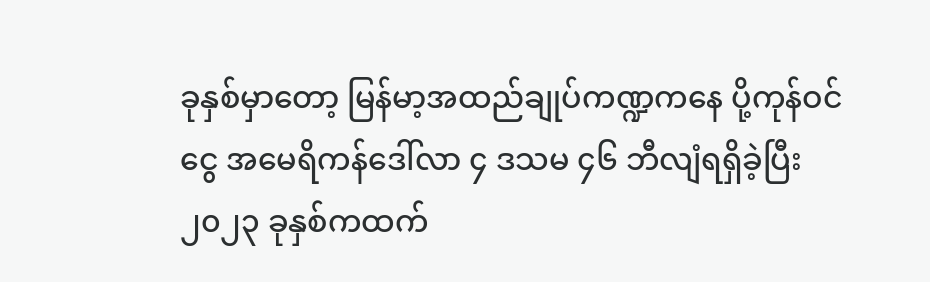ခုနှစ်မှာတော့ မြန်မာ့အထည်ချုပ်ကဏ္ဍကနေ ပို့ကုန်ဝင်ငွေ အမေရိကန်ဒေါ်လာ ၄ ဒသမ ၄၆ ဘီလျံရရှိခဲ့ပြီး ၂၀၂၃ ခုနှစ်ကထက်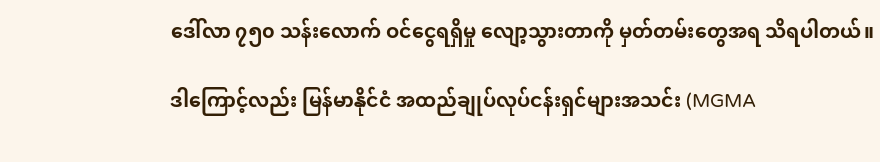ဒေါ်လာ ၇၅၀ သန်းလောက် ဝင်ငွေရရှိမှု လျော့သွားတာကို မှတ်တမ်းတွေအရ သိရပါတယ်။

ဒါကြောင့်လည်း မြန်မာနိုင်ငံ အထည်ချုပ်လုပ်ငန်းရှင်များအသင်း (MGMA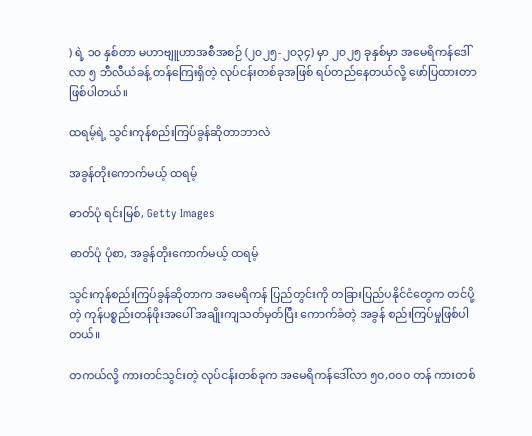) ရဲ့ ၁၀ နှစ်တာ မဟာဗျူဟာအစီအစဉ် (၂၀၂၅-၂၀၃၄) မှာ ၂၀၂၅ ခုနှစ်မှာ အမေရိကန်ဒေါ်လာ ၅ ဘီလီယံခန့် တန်ကြေးရှိတဲ့ လုပ်ငန်းတစ်ခုအဖြစ် ရပ်တည်နေတယ်လို့ ဖော်ပြထားတာဖြစ်ပါတယ်။

ထရမ့်ရဲ့ သွင်းကုန်စည်းကြပ်ခွန်ဆိုတာဘာလဲ

အခွန်တိုးကောက်မယ့် ထရမ့်

ဓာတ်ပုံ ရင်းမြစ်, Getty Images

ဓာတ်ပုံ ပုံစာ, အခွန်တိုးကောက်မယ့် ထရမ့်

သွင်းကုန်စည်းကြပ်ခွန်ဆိုတာက အမေရိကန် ပြည်တွင်းကို တခြားပြည်ပနိုင်ငံတွေက တင်ပို့တဲ့ ကုန်ပစ္စည်းတန်ဖိုးအပေါ် အချိုးကျသတ်မှတ်ပြီး ကောက်ခံတဲ့ အခွန် စည်းကြပ်မှုဖြစ်ပါတယ်။

တကယ်လို့ ကားတင်သွင်းတဲ့ လုပ်ငန်းတစ်ခုက အမေရိကန်ဒေါ်လာ ၅၀,၀၀၀ တန် ကားတစ်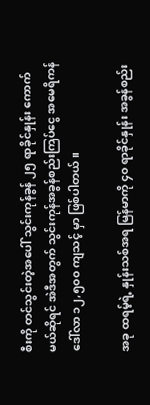စီးကို တင်သွင်းတဲ့အပေါ် သွင်းကုန်ခွန် ၂၅ ရာခိုင်နှုန်း ကောက်မယ်ဆိုရင် အဲဒီအတွက် သွင်းကုန်အခွန်စည်းကြပ်ငွေ အမေရိကန်ဒေါ်လာ ၁၂,၅၀၀ ကျသင့် မှာ ဖြစ်ပါတယ်။

အခု ထရမ့်ရဲ့ နှုန်းသစ်အရ မြန်မာကို ၄၀ ရာခိုင်နှုန်း အခွန်စည်း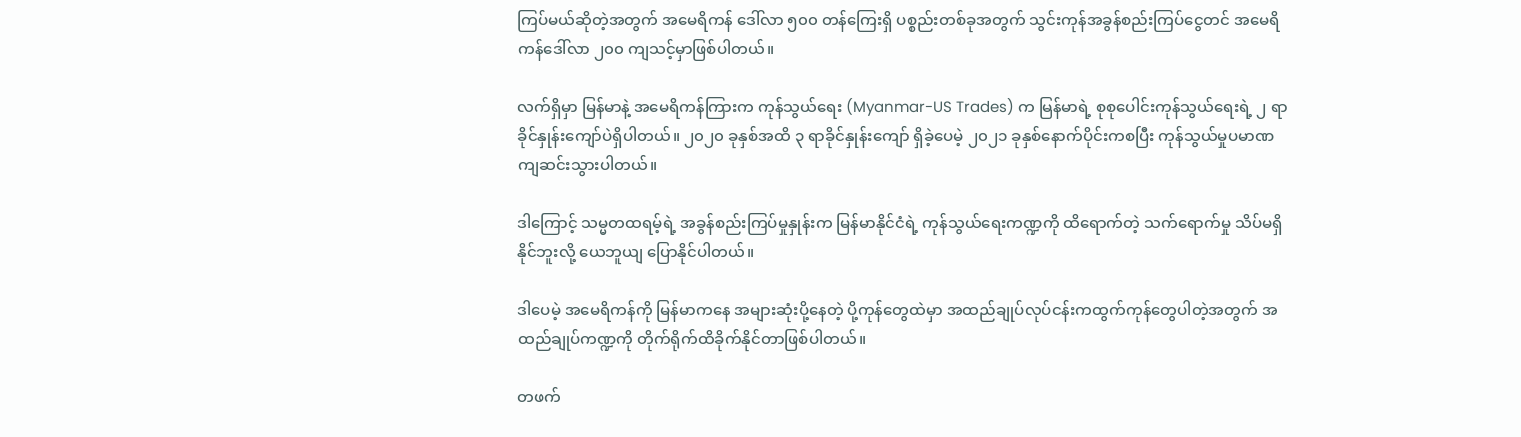ကြပ်မယ်ဆိုတဲ့အတွက် အမေရိကန် ဒေါ်လာ ၅၀၀ တန်ကြေးရှိ ပစ္စည်းတစ်ခုအတွက် သွင်းကုန်အခွန်စည်းကြပ်ငွေတင် အမေရိကန်ဒေါ်လာ ၂၀၀ ကျသင့်မှာဖြစ်ပါတယ်။

လက်ရှိမှာ မြန်မာနဲ့ အမေရိကန်ကြားက ကုန်သွယ်ရေး (Myanmar-US Trades) က မြန်မာရဲ့ စုစုပေါင်းကုန်သွယ်ရေးရဲ့ ၂ ရာခိုင်နှုန်းကျော်ပဲရှိပါတယ်။ ၂၀၂၀ ခုနှစ်အထိ ၃ ရာခိုင်နှုန်းကျော် ရှိခဲ့ပေမဲ့ ၂၀၂၁ ခုနှစ်နောက်ပိုင်းကစပြီး ကုန်သွယ်မှုပမာဏ ကျဆင်းသွားပါတယ်။

ဒါကြောင့် သမ္မတထရမ့်ရဲ့ အခွန်စည်းကြပ်မှုနှုန်းက မြန်မာနိုင်ငံရဲ့ ကုန်သွယ်ရေးကဏ္ဍကို ထိရောက်တဲ့ သက်ရောက်မှု သိပ်မရှိနိုင်ဘူးလို့ ယေဘူယျ ပြောနိုင်ပါတယ်။

ဒါပေမဲ့ အမေရိကန်ကို မြန်မာကနေ အများဆုံးပို့နေတဲ့ ပို့ကုန်တွေထဲမှာ အထည်ချုပ်လုပ်ငန်းကထွက်ကုန်တွေပါတဲ့အတွက် အထည်ချုပ်ကဏ္ဍကို တိုက်ရိုက်ထိခိုက်နိုင်တာဖြစ်ပါတယ်။

တဖက်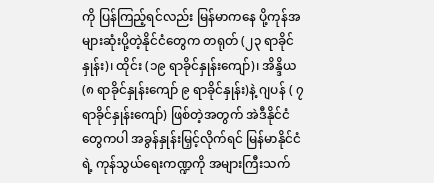ကို ပြန်ကြည့်ရင်လည်း မြန်မာကနေ ပို့ကုန်အများဆုံးပို့တဲ့နိုင်ငံတွေက တရုတ် (၂၃ ရာခိုင်နှုန်း)၊ ထိုင်း (၁၉ ရာခိုင်နှုန်းကျော်)၊ အိန္ဒိယ (၈ ရာခိုင်နှုန်းကျော် ၉ ရာခိုင်နှုန်း)နဲ့ ဂျပန် ( ၇ ရာခိုင်နှုန်းကျော်) ဖြစ်တဲ့အတွက် အဲဒီနိုင်ငံတွေကပါ အခွန်နှုန်းမြှင့်လိုက်ရင် မြန်မာနိုင်ငံရဲ့ ကုန်သွယ်ရေးကဏ္ဍကို အများကြီးသက်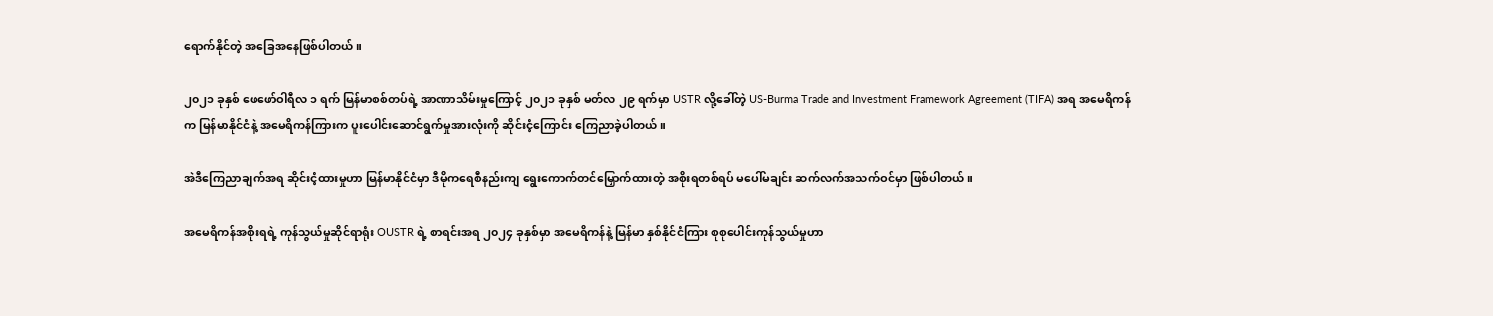ရောက်နိုင်တဲ့ အခြေအနေဖြစ်ပါတယ်။

၂၀၂၁ ခုနှစ် ဖေဖော်ဝါရီလ ၁ ရက် မြန်မာစစ်တပ်ရဲ့ အာဏာသိမ်းမှုကြောင့် ၂၀၂၁ ခုနှစ် မတ်လ ၂၉ ရက်မှာ USTR လို့ခေါ်တဲ့ US-Burma Trade and Investment Framework Agreement (TIFA) အရ အမေရိကန်က မြန်မာနိုင်ငံနဲ့ အမေရိကန်ကြားက ပူးပေါင်းဆောင်ရွက်မှုအားလုံးကို ဆိုင်းငံ့ကြောင်း ကြေညာခဲ့ပါတယ်။

အဲဒီကြေညာချက်အရ ဆိုင်းငံ့ထားမှုဟာ မြန်မာနိုင်ငံမှာ ဒီမိုကရေစီနည်းကျ ရွေးကောက်တင်မြှောက်ထားတဲ့ အစိုးရတစ်ရပ် မပေါ်မချင်း ဆက်လက်အသက်ဝင်မှာ ဖြစ်ပါတယ်။

အမေရိကန်အစိုးရရဲ့ ကုန်သွယ်မှုဆိုင်ရာရုံး OUSTR ရဲ့ စာရင်းအရ ၂၀၂၄ ခုနှစ်မှာ အမေရိကန်နဲ့ မြန်မာ နှစ်နိုင်ငံကြား စုစုပေါင်းကုန်သွယ်မှုဟာ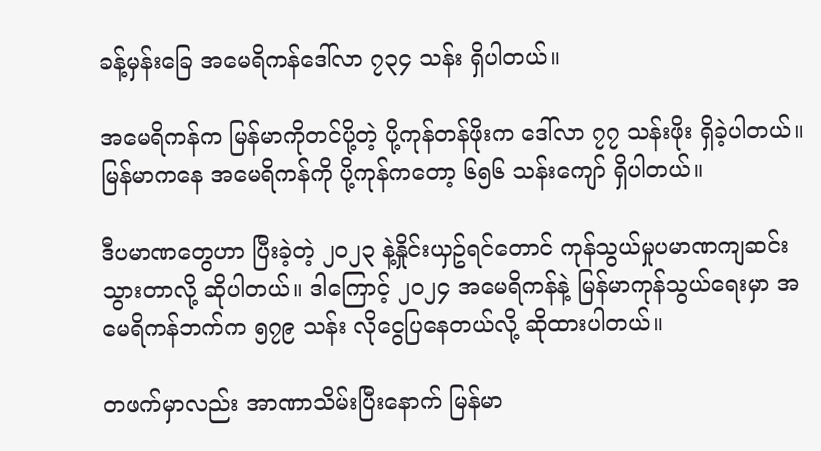ခန့်မှန်းခြေ အမေရိကန်ဒေါ်လာ ၇၃၄ သန်း ရှိပါတယ်။

အမေရိကန်က မြန်မာကိုတင်ပို့တဲ့ ပို့ကုန်တန်ဖိုးက ဒေါ်လာ ၇၇ သန်းဖိုး ရှိခဲ့ပါတယ်။မြန်မာကနေ အမေရိကန်ကို ပို့ကုန်ကတော့ ၆၅၆ သန်းကျော် ရှိပါတယ်။

ဒီပမာဏတွေဟာ ပြီးခဲ့တဲ့ ၂၀၂၃ နဲ့နှိုင်းယှဥ်ရင်တောင် ကုန်သွယ်မှုပမာဏကျဆင်းသွားတာလို့ ဆိုပါတယ်။ ဒါကြောင့် ၂၀၂၄ အမေရိကန်နဲ့ မြန်မာကုန်သွယ်ရေးမှာ အမေရိကန်ဘက်က ၅၇၉ သန်း လိုငွေပြနေတယ်လို့ ဆိုထားပါတယ်။

တဖက်မှာလည်း အာဏာသိမ်းပြီးနောက် မြန်မာ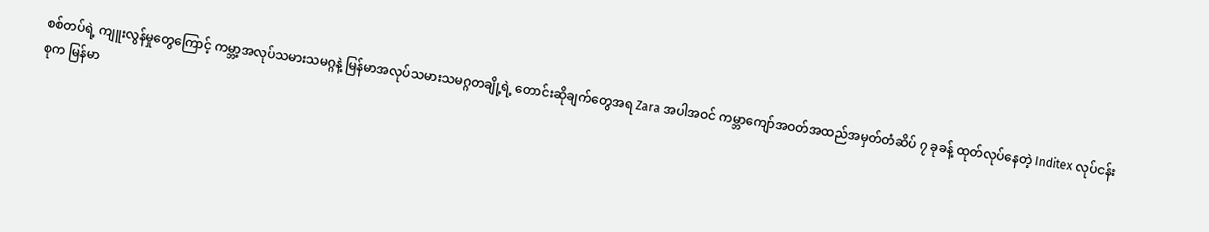စစ်တပ်ရဲ့ ကျူးလွန်မှုတွေကြောင့် ကမ္ဘာ့အလုပ်သမားသမဂ္ဂနဲ့ မြန်မာအလုပ်သမားသမဂ္ဂတချို့ရဲ့ တောင်းဆိုချက်တွေအရ Zara အပါအဝင် ကမ္ဘာကျော်အဝတ်အထည်အမှတ်တံဆိပ် ၇ ခုခန့် ထုတ်လုပ်နေတဲ့ Inditex လုပ်ငန်းစုက မြန်မာ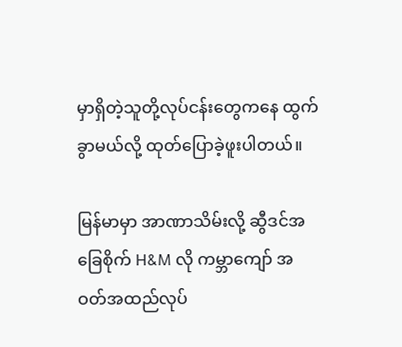မှာရှိတဲ့သူတို့လုပ်ငန်းတွေကနေ ထွက်ခွာမယ်လို့ ထုတ်ပြောခဲ့ဖူးပါတယ်။

မြန်မာမှာ အာဏာသိမ်းလို့ ဆွီဒင်အခြေစိုက် H&M လို ကမ္ဘာကျော် အဝတ်အထည်လုပ်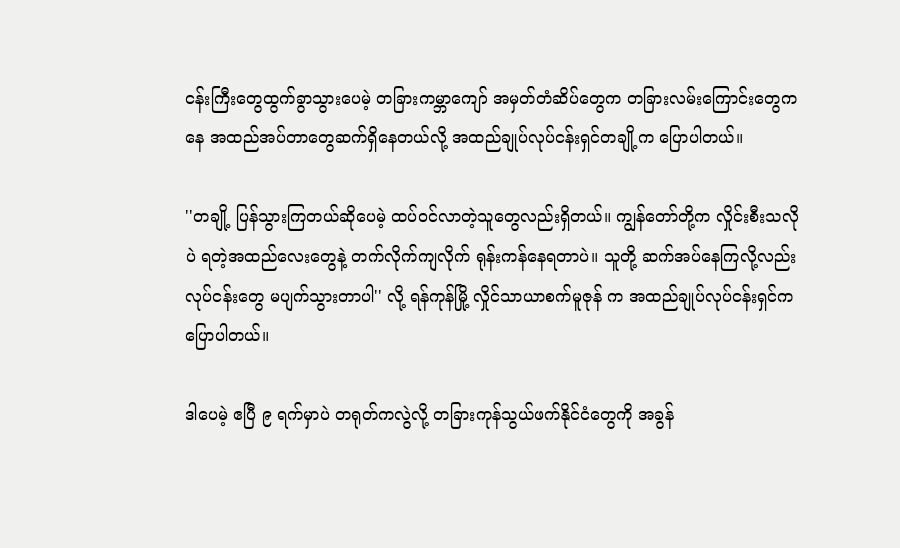ငန်းကြီးတွေထွက်ခွာသွားပေမဲ့ တခြားကမ္ဘာကျော် အမှတ်တံဆိပ်တွေက တခြားလမ်းကြောင်းတွေကနေ အထည်အပ်တာတွေဆက်ရှိနေတယ်လို့ အထည်ချုပ်လုပ်ငန်းရှင်တချို့က ပြောပါတယ်။

''တချို့ ပြန်သွားကြတယ်ဆိုပေမဲ့ ထပ်ဝင်လာတဲ့သူတွေလည်းရှိတယ်။ ကျွန်တော်တို့က လှိုင်းစီးသလိုပဲ ရတဲ့အထည်လေးတွေနဲ့ တက်လိုက်ကျလိုက် ရုန်းကန်နေရတာပဲ။ သူတို့ ဆက်အပ်နေကြလို့လည်း လုပ်ငန်းတွေ မပျက်သွားတာပါ'' လို့ ရန်ကုန်မြို့ လှိုင်သာယာစက်မူဇုန် က အထည်ချုပ်လုပ်ငန်းရှင်က ပြောပါတယ်။

ဒါပေမဲ့ ဧပြီ ၉ ရက်မှာပဲ တရုတ်ကလွဲလို့ တခြားကုန်သွယ်ဖက်နိုင်ငံတွေကို အခွန်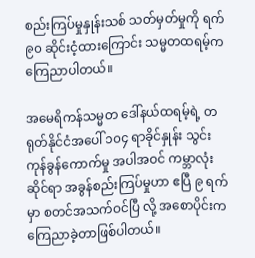စည်းကြပ်မှုနှုန်းသစ် သတ်မှတ်မှုကို ရက် ၉၀ ဆိုင်းငံ့ထားကြောင်း သမ္မတထရမ့်က ကြေညာပါတယ်။

အမေရိကန်သမ္မတ ဒေါ်နယ်ထရမ့်ရဲ့ တရုတ်နိုင်ငံအပေါ် ၁၀၄ ရာခိုင်နှုန်း သွင်းကုန်ခွန်ကောက်မှု အပါအဝင် ကမ္ဘာလုံးဆိုင်ရာ အခွန်စည်းကြပ်မှုဟာ ဧပြီ ၉ ရက်မှာ စတင်အသက်ဝင်ပြီ လို့ အစောပိုင်းက ကြေညာခဲ့တာဖြစ်ပါတယ်။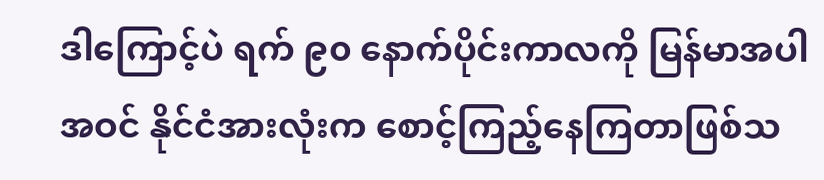ဒါကြောင့်ပဲ ရက် ၉၀ နောက်ပိုင်းကာလကို မြန်မာအပါအဝင် နိုင်ငံအားလုံးက စောင့်ကြည့်နေကြတာဖြစ်သ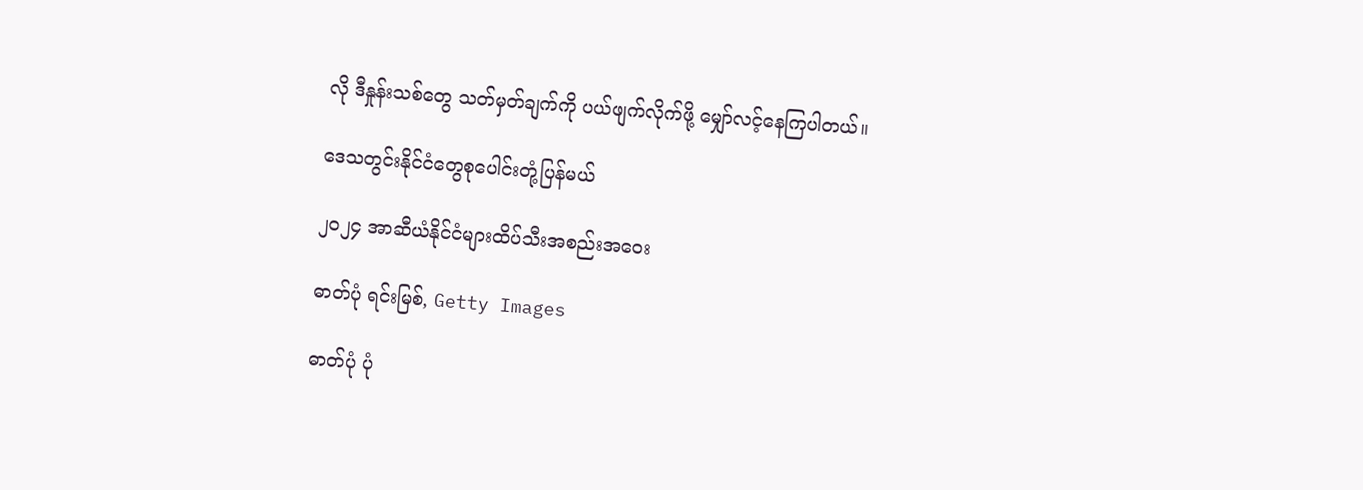လို ဒီနှုန်းသစ်တွေ သတ်မှတ်ချက်ကို ပယ်ဖျက်လိုက်ဖို့ မျှော်လင့်နေကြပါတယ်။

ဒေသတွင်းနိုင်ငံတွေစုပေါင်းတုံ့ပြန်မယ်

၂၀၂၄ အာဆီယံနိုင်ငံများထိပ်သီးအစည်းအဝေး

ဓာတ်ပုံ ရင်းမြစ်, Getty Images

ဓာတ်ပုံ ပုံ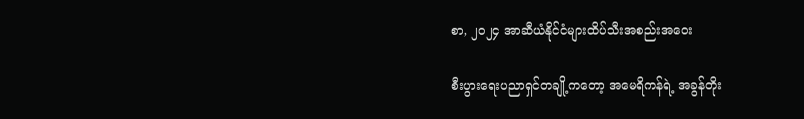စာ, ၂၀၂၄ အာဆီယံနိုင်ငံများထိပ်သီးအစည်းအဝေး

စီးပွားရေးပညာရှင်တချို့ကတော့ အမေရိကန်ရဲ့ အခွန်တိုး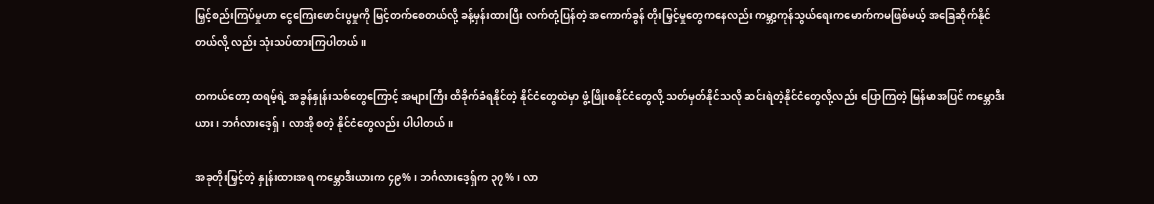မြှင့်စည်းကြပ်မှုဟာ ငွေကြေးဖောင်းပွမှုကို မြင့်တက်စေတယ်လို့ ခန့်မှန်းထားပြီး လက်တုံ့ပြန်တဲ့ အကောက်ခွန် တိုးမြှင့်မှုတွေကနေလည်း ကမ္ဘာ့ကုန်သွယ်ရေးကမောက်ကမဖြစ်မယ့် အခြေဆိုက်နိုင်တယ်လို့ လည်း သုံးသပ်ထားကြပါတယ်။

တကယ်တော့ ထရမ့်ရဲ့ အခွန်နှုန်းသစ်တွေကြောင့် အများကြီး ထိခိုက်ခံရနိုင်တဲ့ နိုင်ငံတွေထဲမှာ ဖွံ့ဖြိုးစနိုင်ငံတွေလို့ သတ်မှတ်နိုင်သလို ဆင်းရဲတဲ့နိုင်ငံတွေလို့လည်း ပြောကြတဲ့ မြန်မာအပြင် ကမ္ဘောဒီးယား၊ ဘင်္ဂလားဒေ့ရှ်၊ လာအို စတဲ့ နိုင်ငံတွေလည်း ပါပါတယ်။

အခုတိုးမြှင့်တဲ့ နှုန်းထားအရ ကမ္ဘောဒီးယားက ၄၉%၊ ဘင်္ဂလားဒေ့ရှ်က ၃၇%၊ လာ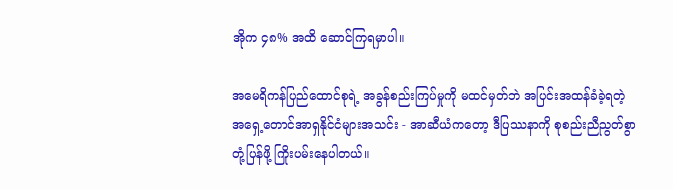အိုက ၄၈% အထိ ဆောင်ကြရမှာပါ။

အမေရိကန်ပြည်ထောင်စုရဲ့ အခွန်စည်းကြပ်မှုကို မထင်မှတ်ဘဲ အပြင်းအထန်ခံခဲ့ရတဲ့ အရှေ့တောင်အာရှနိုင်ငံများအသင်း - အာဆီယံကတော့ ဒီပြဿနာကို စုစည်းညီညွတ်စွာတုံ့ပြန်ဖို့ ကြိုးပမ်းနေပါတယ်။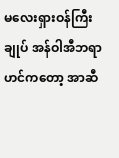မလေးရှားဝန်ကြီးချုပ် အန်ဝါအီဘရာဟင်ကတော့ အာဆီ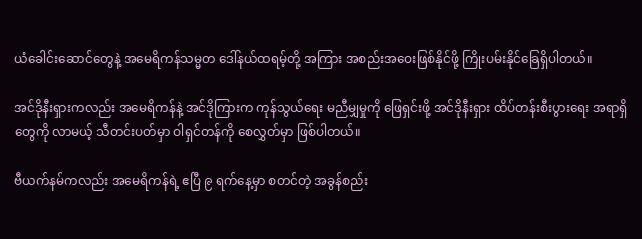ယံခေါင်းဆောင်တွေနဲ့ အမေရိကန်သမ္မတ ဒေါ်နယ်ထရမ့်တို့ အကြား အစည်းအဝေးဖြစ်နိုင်ဖို့ ကြိုးပမ်းနိုင်ခြေရှိပါတယ်။

အင်ဒိုနီးရှားကလည်း အမေရိကန်နဲ့ အင်ဒိုကြားက ကုန်သွယ်ရေး မညီမျှမှုကို ဖြေရှင်းဖို့ အင်ဒိုနီးရှား ထိပ်တန်းစီးပွားရေး အရာရှိတွေကို လာမယ့် သီတင်းပတ်မှာ ဝါရှင်တန်ကို စေလွှတ်မှာ ဖြစ်ပါတယ်။

ဗီယက်နမ်ကလည်း အမေရိကန်ရဲ့ ဧပြီ ၉ ရက်နေ့မှာ စတင်တဲ့ အခွန်စည်း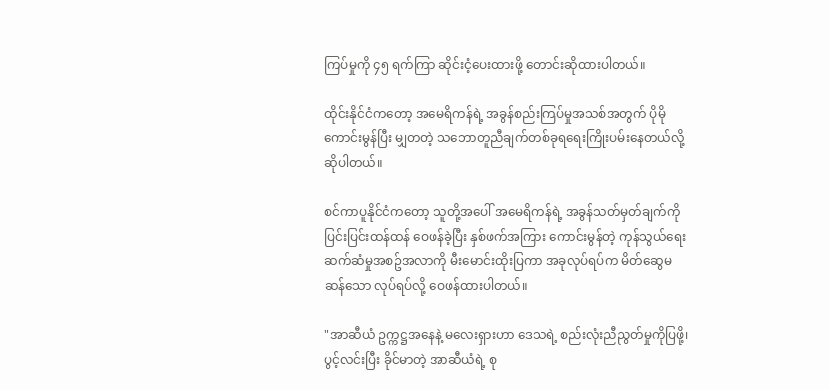ကြပ်မှုကို ၄၅ ရက်ကြာ ဆိုင်းငံ့ပေးထားဖို့ တောင်းဆိုထားပါတယ်။

ထိုင်းနိုင်ငံကတော့ အမေရိကန်ရဲ့ အခွန်စည်းကြပ်မှုအသစ်အတွက် ပိုမိုကောင်းမွန်ပြီး မျှတတဲ့ သဘောတူညီချက်တစ်ခုရရေးကြိုးပမ်းနေတယ်လို့ ဆိုပါတယ်။

စင်ကာပူနိုင်ငံကတော့ သူတို့အပေါ် အမေရိကန်ရဲ့ အခွန်သတ်မှတ်ချက်ကို ပြင်းပြင်းထန်ထန် ဝေဖန်ခဲ့ပြီး နှစ်ဖက်အကြား ကောင်းမွန်တဲ့ ကုန်သွယ်ရေးဆက်ဆံမှုအစဥ်အလာကို မီးမောင်းထိုးပြကာ အခုလုပ်ရပ်က မိတ်ဆွေမဆန်သော လုပ်ရပ်လို့ ဝေဖန်ထားပါတယ်။

"အာဆီယံ ဥက္ကဋ္ဌအနေနဲ့ မလေးရှားဟာ ဒေသရဲ့ စည်းလုံးညီညွတ်မှုကိုပြဖို့၊ ပွင့်လင်းပြီး ခိုင်မာတဲ့ အာဆီယံရဲ့ စု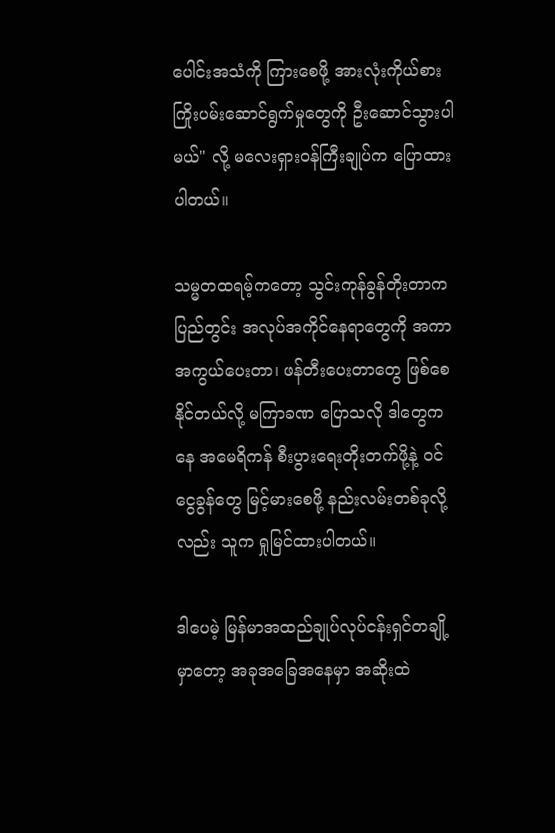ပေါင်းအသံကို ကြားစေဖို့ အားလုံးကိုယ်စား ကြိုးပမ်းဆောင်ရွက်မှုတွေကို ဦးဆောင်သွားပါမယ်" လို့ မလေးရှားဝန်ကြီးချုပ်က ပြောထားပါတယ်။

သမ္မတထရမ့်ကတော့ သွင်းကုန်ခွန်တိုးတာက ပြည်တွင်း အလုပ်အကိုင်နေရာတွေကို အကာအကွယ်ပေးတာ၊ ဖန်တီးပေးတာတွေ ဖြစ်စေနိုင်တယ်လို့ မကြာခဏ ပြောသလို ဒါတွေကနေ အမေရိကန် စီးပွားရေးတိုးတက်ဖို့နဲ့ ၀င်ငွေခွန်တွေ မြင့်မားစေဖို့ နည်းလမ်းတစ်ခုလို့လည်း သူက ရှုမြင်ထားပါတယ်။

ဒါပေမဲ့ မြန်မာအထည်ချုပ်လုပ်ငန်းရှင်တချို့မှာတော့ အခုအခြေအနေမှာ အဆိုးထဲ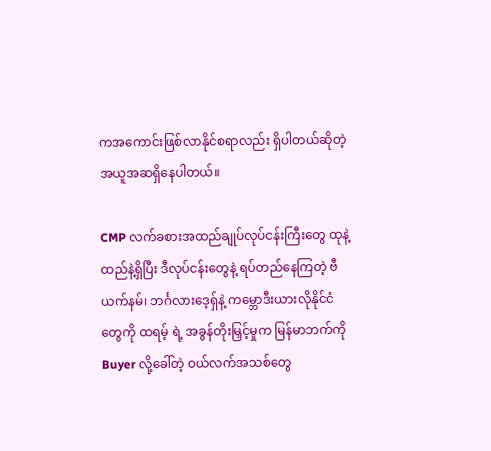ကအကောင်းဖြစ်လာနိုင်စရာလည်း ရှိပါတယ်ဆိုတဲ့ အယူအဆရှိနေပါတယ်။

CMP လက်ခစားအထည်ချုပ်လုပ်ငန်းကြီးတွေ ထုနဲ့ထည်နဲ့ရှိပြီး ဒီလုပ်ငန်းတွေနဲ့ ရပ်တည်နေကြတဲ့ ဗီယက်နမ်၊ ဘင်္ဂလားဒေ့ရှ်နဲ့ ကမ္ဘောဒီးယားလိုနိုင်ငံတွေကို ထရမ့် ရဲ့ အခွန်တိုးမြှင့်မှုက မြန်မာဘက်ကို Buyer လို့ခေါ်တဲ့ ဝယ်လက်အသစ်တွေ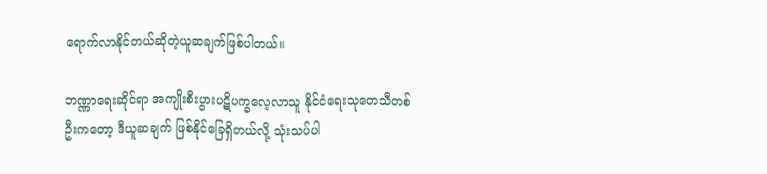ရောက်လာနိုင်တယ်ဆိုတဲ့ယူဆချက်ဖြစ်ပါတယ်။

ဘဏ္ဏာရေးဆိုင်ရာ အကျိုးစီးပွားပဋိပက္ခလေ့လာသူ နိုင်ငံရေးသုတေသီတစ်ဦးကတော့ ဒီယူဆချက် ဖြစ်နိုင်ခြေရှိတယ်လို့ သုံးသပ်ပါ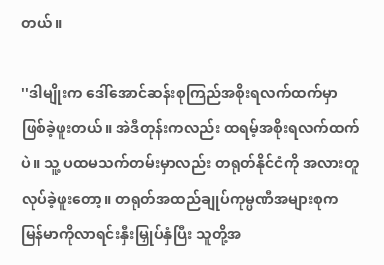တယ်။

''ဒါမျိုးက ဒေါ်အောင်ဆန်းစုကြည်အစိုးရလက်ထက်မှာ ဖြစ်ခဲ့ဖူးတယ်။ အဲဒီတုန်းကလည်း ထရမ့်အစိုးရလက်ထက်ပဲ။ သူ့ ပထမသက်တမ်းမှာလည်း တရုတ်နိုင်ငံကို အလားတူလုပ်ခဲ့ဖူးတော့။ တရုတ်အထည်ချုပ်ကုမ္ပဏီအများစုက မြန်မာကိုလာရင်းနှီးမြှုပ်နှံပြီး သူတို့အ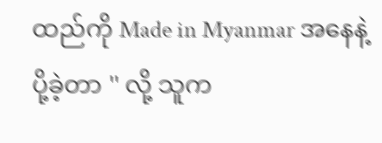ထည်ကို Made in Myanmar အနေနဲ့ပို့ခဲ့တာ '' လို့ သူက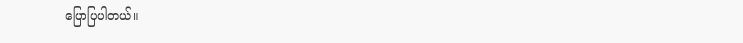ပြောပြပါတယ်။